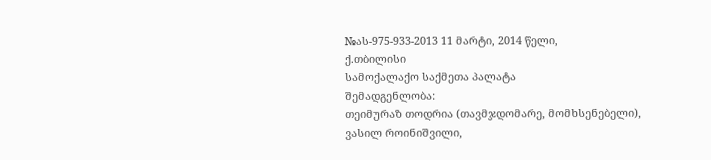№ას-975-933-2013 11 მარტი, 2014 წელი,
ქ.თბილისი
სამოქალაქო საქმეთა პალატა
შემადგენლობა:
თეიმურაზ თოდრია (თავმჯდომარე, მომხსენებელი),
ვასილ როინიშვილი,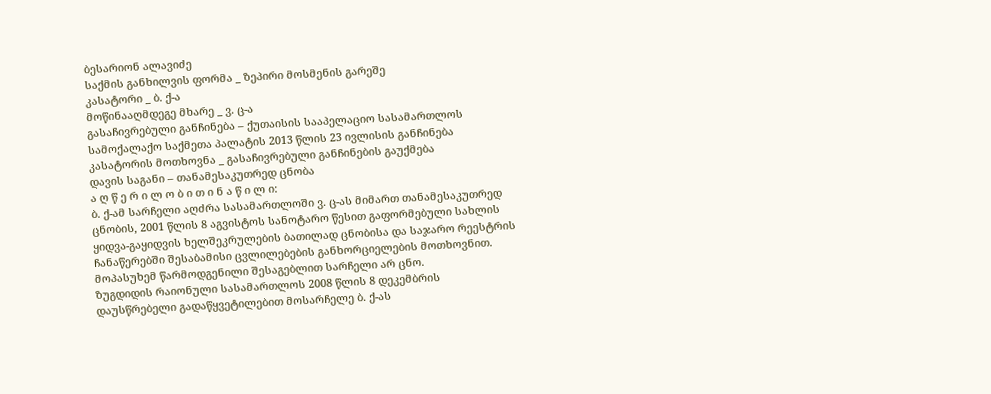ბესარიონ ალავიძე
საქმის განხილვის ფორმა _ ზეპირი მოსმენის გარეშე
კასატორი _ ბ. ქ-ა
მოწინააღმდეგე მხარე _ ვ. ც-ა
გასაჩივრებული განჩინება – ქუთაისის სააპელაციო სასამართლოს სამოქალაქო საქმეთა პალატის 2013 წლის 23 ივლისის განჩინება
კასატორის მოთხოვნა _ გასაჩივრებული განჩინების გაუქმება
დავის საგანი – თანამესაკუთრედ ცნობა
ა ღ წ ე რ ი ლ ო ბ ი თ ი ნ ა წ ი ლ ი:
ბ. ქ-ამ სარჩელი აღძრა სასამართლოში ვ. ც-ას მიმართ თანამესაკუთრედ ცნობის, 2001 წლის 8 აგვისტოს სანოტარო წესით გაფორმებული სახლის ყიდვა-გაყიდვის ხელშეკრულების ბათილად ცნობისა და საჯარო რეესტრის ჩანაწერებში შესაბამისი ცვლილებების განხორციელების მოთხოვნით.
მოპასუხემ წარმოდგენილი შესაგებლით სარჩელი არ ცნო.
ზუგდიდის რაიონული სასამართლოს 2008 წლის 8 დეკემბრის დაუსწრებელი გადაწყვეტილებით მოსარჩელე ბ. ქ-ას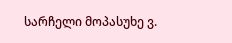სარჩელი მოპასუხე ვ.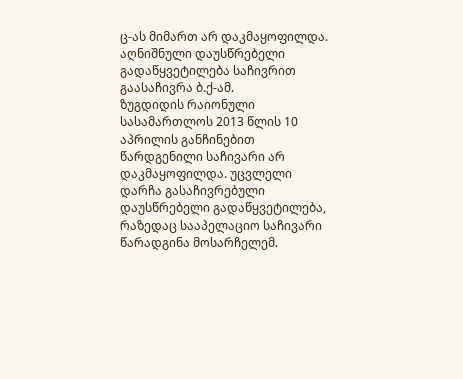ც-ას მიმართ არ დაკმაყოფილდა. აღნიშნული დაუსწრებელი გადაწყვეტილება საჩივრით გაასაჩივრა ბ.ქ-ამ.
ზუგდიდის რაიონული სასამართლოს 2013 წლის 10 აპრილის განჩინებით წარდგენილი საჩივარი არ დაკმაყოფილდა. უცვლელი დარჩა გასაჩივრებული დაუსწრებელი გადაწყვეტილება, რაზედაც სააპელაციო საჩივარი წარადგინა მოსარჩელემ.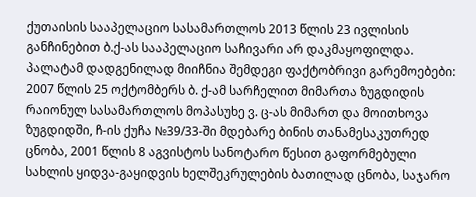ქუთაისის სააპელაციო სასამართლოს 2013 წლის 23 ივლისის განჩინებით ბ.ქ-ას სააპელაციო საჩივარი არ დაკმაყოფილდა. პალატამ დადგენილად მიიჩნია შემდეგი ფაქტობრივი გარემოებები: 2007 წლის 25 ოქტომბერს ბ. ქ-ამ სარჩელით მიმართა ზუგდიდის რაიონულ სასამართლოს მოპასუხე ვ. ც-ას მიმართ და მოითხოვა ზუგდიდში, ჩ-ის ქუჩა №39/33-ში მდებარე ბინის თანამესაკუთრედ ცნობა, 2001 წლის 8 აგვისტოს სანოტარო წესით გაფორმებული სახლის ყიდვა-გაყიდვის ხელშეკრულების ბათილად ცნობა, საჯარო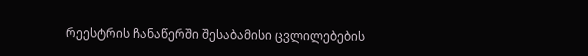რეესტრის ჩანაწერში შესაბამისი ცვლილებების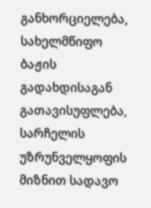განხორციელება, სახელმწიფო ბაჟის გადახდისაგან გათავისუფლება, სარჩელის უზრუნველყოფის მიზნით სადავო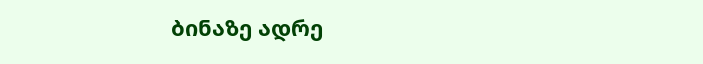ბინაზე ადრე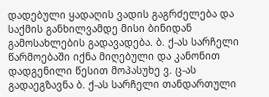დადებული ყადაღის ვადის გაგრძელება და საქმის განხილვამდე მისი ბინიდან გამოსახლების გადავადება. ბ. ქ-ას სარჩელი წარმოებაში იქნა მიღებული და კანონით დადგენილი წესით მოპასუხე ვ. ც-ას გადაეგზავნა ბ. ქ-ას სარჩელი თანდართული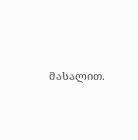მასალით.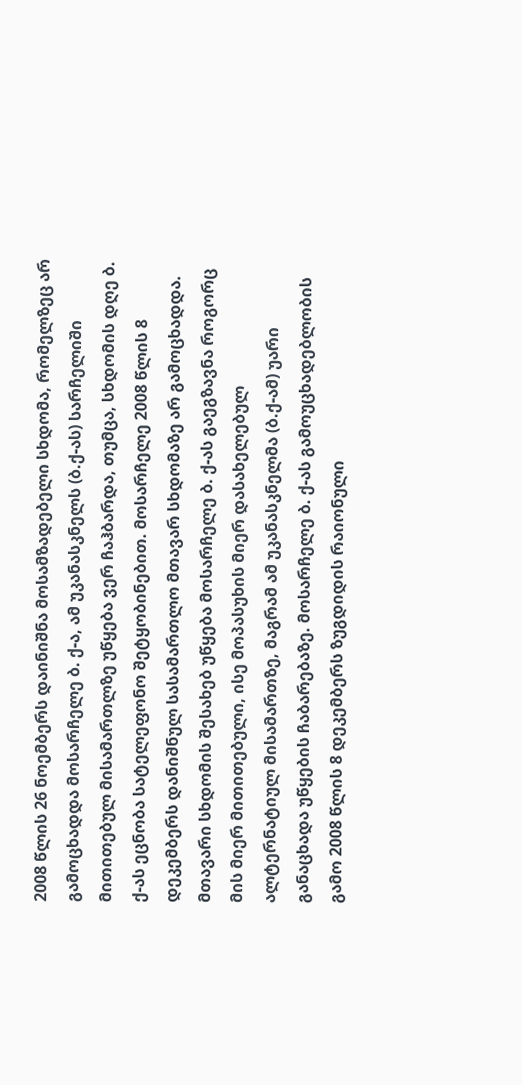2008 წლის 26 ნოემბერს დაინიშნა მოსამზადებელი სხდომა, რომელზეც არ გამოცხადდა მოსარჩელე ბ. ქ-ა, ამ უკანასკნელს (ბ.ქ-ას) სარჩელიში მითითებულ მისამართლზე უწყება ვერ ჩაჰბარდა, თუმცა, სხდომის დღე ბ. ქ-ას ეცნობა სატელეფონო შეტყობინებით. მოსარჩელე 2008 წლის 8 დეკემბერს დანიშნულ სასამართლო მთავარ სხდომაზე არ გამოცხადდა. მთავარი სხდომის შესახებ უწყება მოსარჩელე ბ. ქ-ას გაეგზავნა როგორც მის მიერ მითითებული, ისე მოპასუხის მიერ დასახელებულ ალტერნატიულ მისამართზე, მაგრამ ამ უკანასკნელმა (ბ.ქ-ამ) უარი განაცხადა უწყების ჩაბარებაზე. მოსარჩელე ბ. ქ-ას გამოუცხადებლობის გამო 2008 წლის 8 დეკემბერს ზუგდიდის რაიონული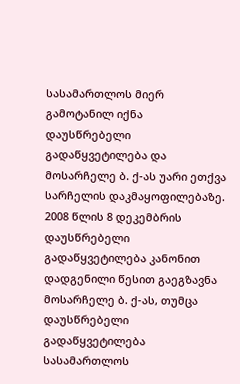სასამართლოს მიერ გამოტანილ იქნა დაუსწრებელი გადაწყვეტილება და მოსარჩელე ბ. ქ-ას უარი ეთქვა სარჩელის დაკმაყოფილებაზე. 2008 წლის 8 დეკემბრის დაუსწრებელი გადაწყვეტილება კანონით დადგენილი წესით გაეგზავნა მოსარჩელე ბ. ქ-ას, თუმცა დაუსწრებელი გადაწყვეტილება სასამართლოს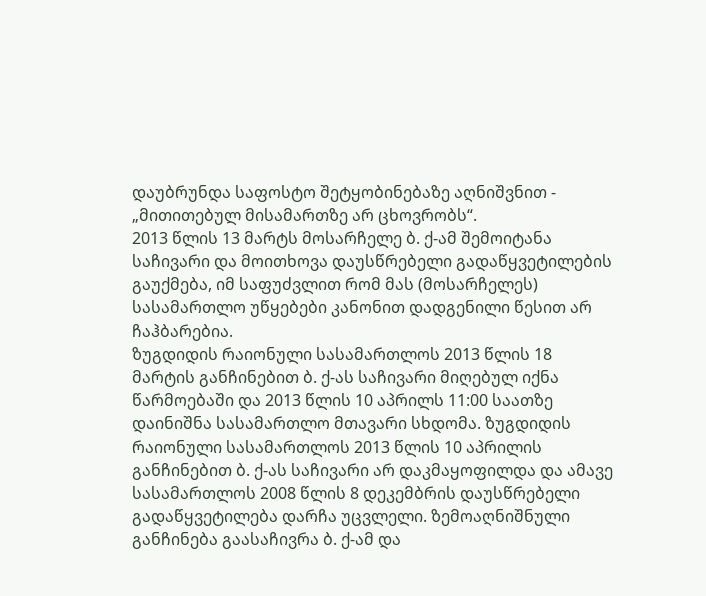დაუბრუნდა საფოსტო შეტყობინებაზე აღნიშვნით - „მითითებულ მისამართზე არ ცხოვრობს“.
2013 წლის 13 მარტს მოსარჩელე ბ. ქ-ამ შემოიტანა საჩივარი და მოითხოვა დაუსწრებელი გადაწყვეტილების გაუქმება, იმ საფუძვლით რომ მას (მოსარჩელეს) სასამართლო უწყებები კანონით დადგენილი წესით არ ჩაჰბარებია.
ზუგდიდის რაიონული სასამართლოს 2013 წლის 18 მარტის განჩინებით ბ. ქ-ას საჩივარი მიღებულ იქნა წარმოებაში და 2013 წლის 10 აპრილს 11:00 საათზე დაინიშნა სასამართლო მთავარი სხდომა. ზუგდიდის რაიონული სასამართლოს 2013 წლის 10 აპრილის განჩინებით ბ. ქ-ას საჩივარი არ დაკმაყოფილდა და ამავე სასამართლოს 2008 წლის 8 დეკემბრის დაუსწრებელი გადაწყვეტილება დარჩა უცვლელი. ზემოაღნიშნული განჩინება გაასაჩივრა ბ. ქ-ამ და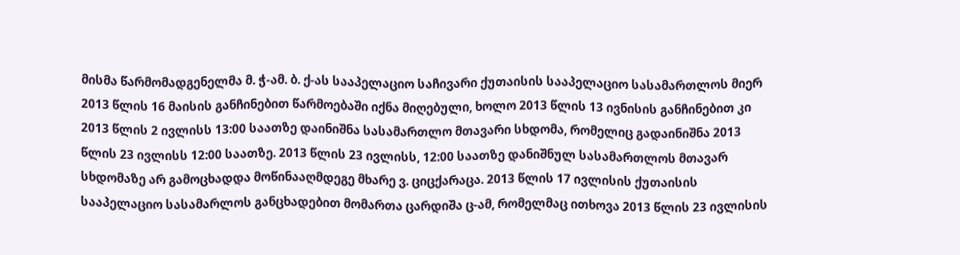მისმა წარმომადგენელმა მ. ჭ-ამ. ბ. ქ-ას სააპელაციო საჩივარი ქუთაისის სააპელაციო სასამართლოს მიერ 2013 წლის 16 მაისის განჩინებით წარმოებაში იქნა მიღებული, ხოლო 2013 წლის 13 ივნისის განჩინებით კი 2013 წლის 2 ივლისს 13:00 საათზე დაინიშნა სასამართლო მთავარი სხდომა, რომელიც გადაინიშნა 2013 წლის 23 ივლისს 12:00 საათზე. 2013 წლის 23 ივლისს, 12:00 საათზე დანიშნულ სასამართლოს მთავარ სხდომაზე არ გამოცხადდა მოწინააღმდეგე მხარე ვ. ციცქარაცა. 2013 წლის 17 ივლისის ქუთაისის სააპელაციო სასამარლოს განცხადებით მომართა ცარდიშა ც-ამ, რომელმაც ითხოვა 2013 წლის 23 ივლისის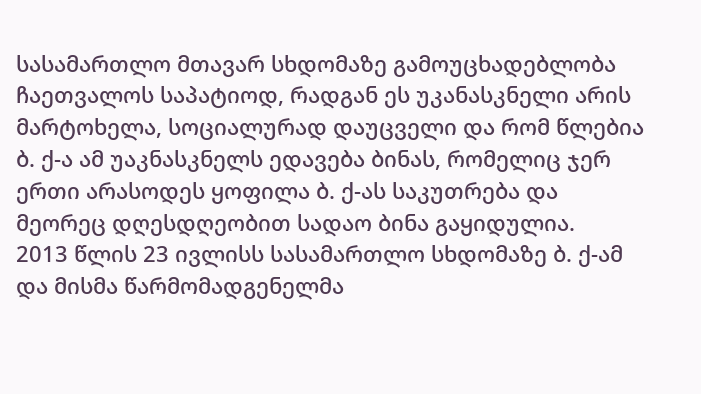სასამართლო მთავარ სხდომაზე გამოუცხადებლობა ჩაეთვალოს საპატიოდ, რადგან ეს უკანასკნელი არის მარტოხელა, სოციალურად დაუცველი და რომ წლებია ბ. ქ-ა ამ უაკნასკნელს ედავება ბინას, რომელიც ჯერ ერთი არასოდეს ყოფილა ბ. ქ-ას საკუთრება და მეორეც დღესდღეობით სადაო ბინა გაყიდულია.
2013 წლის 23 ივლისს სასამართლო სხდომაზე ბ. ქ-ამ და მისმა წარმომადგენელმა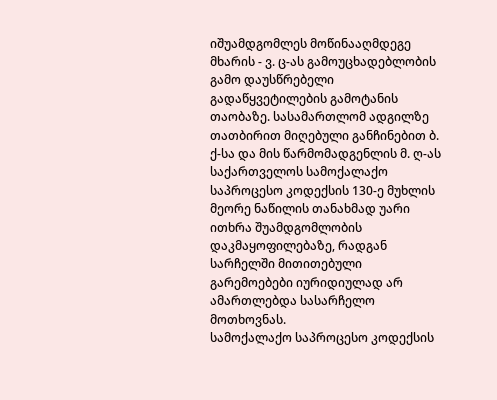იშუამდგომლეს მოწინააღმდეგე მხარის - ვ. ც-ას გამოუცხადებლობის გამო დაუსწრებელი გადაწყვეტილების გამოტანის თაობაზე. სასამართლომ ადგილზე თათბირით მიღებული განჩინებით ბ. ქ-სა და მის წარმომადგენლის მ. ღ-ას საქართველოს სამოქალაქო საპროცესო კოდექსის 130-ე მუხლის მეორე ნაწილის თანახმად უარი ითხრა შუამდგომლობის დაკმაყოფილებაზე, რადგან სარჩელში მითითებული გარემოებები იურიდიულად არ ამართლებდა სასარჩელო მოთხოვნას.
სამოქალაქო საპროცესო კოდექსის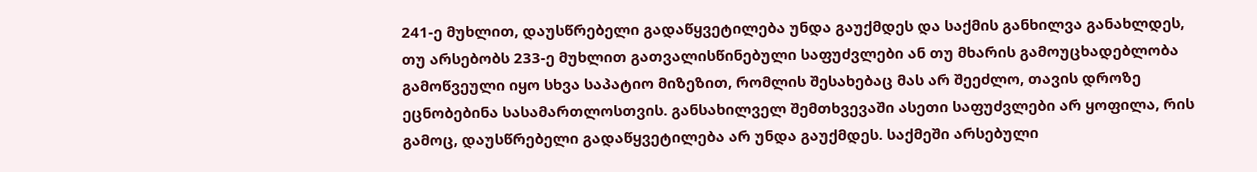241-ე მუხლით, დაუსწრებელი გადაწყვეტილება უნდა გაუქმდეს და საქმის განხილვა განახლდეს, თუ არსებობს 233-ე მუხლით გათვალისწინებული საფუძვლები ან თუ მხარის გამოუცხადებლობა გამოწვეული იყო სხვა საპატიო მიზეზით, რომლის შესახებაც მას არ შეეძლო, თავის დროზე ეცნობებინა სასამართლოსთვის. განსახილველ შემთხვევაში ასეთი საფუძვლები არ ყოფილა, რის გამოც, დაუსწრებელი გადაწყვეტილება არ უნდა გაუქმდეს. საქმეში არსებული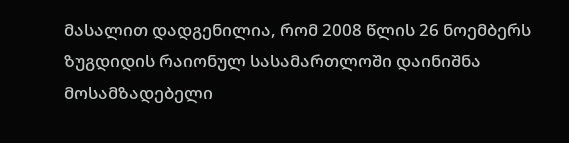მასალით დადგენილია, რომ 2008 წლის 26 ნოემბერს ზუგდიდის რაიონულ სასამართლოში დაინიშნა მოსამზადებელი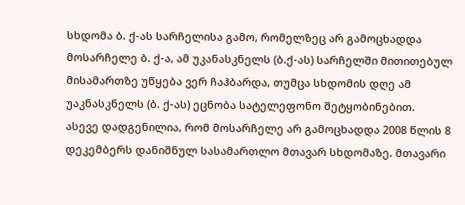სხდომა ბ. ქ-ას სარჩელისა გამო, რომელზეც არ გამოცხადდა მოსარჩელე ბ. ქ-ა, ამ უკანასკნელს (ბ.ქ-ას) სარჩელში მითითებულ მისამართზე უწყება ვერ ჩაჰბარდა, თუმცა სხდომის დღე ამ უაკნასკნელს (ბ. ქ-ას) ეცნობა სატელეფონო შეტყობინებით.
ასევე დადგენილია, რომ მოსარჩელე არ გამოცხადდა 2008 წლის 8 დეკემბერს დანიშნულ სასამართლო მთავარ სხდომაზე. მთავარი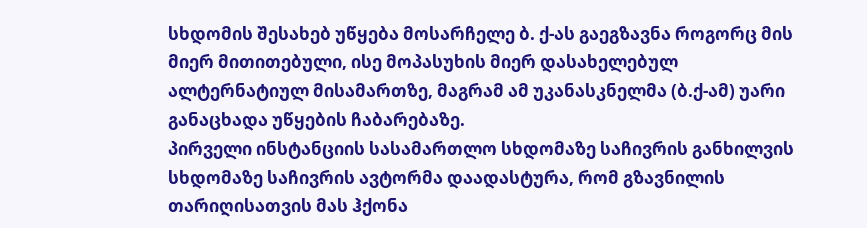სხდომის შესახებ უწყება მოსარჩელე ბ. ქ-ას გაეგზავნა როგორც მის მიერ მითითებული, ისე მოპასუხის მიერ დასახელებულ ალტერნატიულ მისამართზე, მაგრამ ამ უკანასკნელმა (ბ.ქ-ამ) უარი განაცხადა უწყების ჩაბარებაზე.
პირველი ინსტანციის სასამართლო სხდომაზე საჩივრის განხილვის სხდომაზე საჩივრის ავტორმა დაადასტურა, რომ გზავნილის თარიღისათვის მას ჰქონა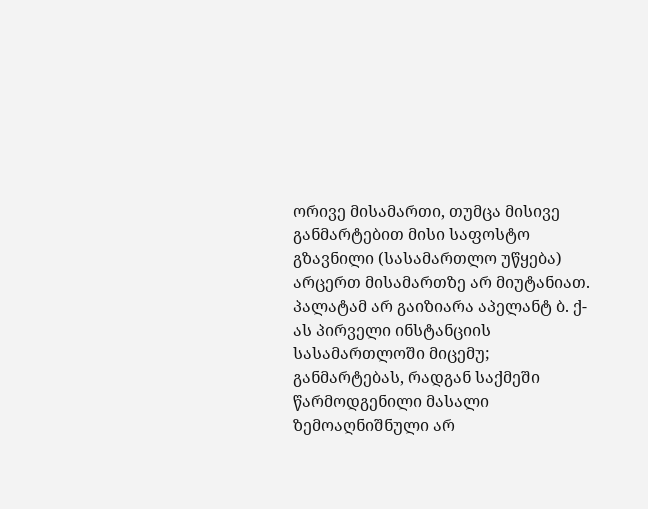ორივე მისამართი, თუმცა მისივე განმარტებით მისი საფოსტო გზავნილი (სასამართლო უწყება) არცერთ მისამართზე არ მიუტანიათ.
პალატამ არ გაიზიარა აპელანტ ბ. ქ-ას პირველი ინსტანციის სასამართლოში მიცემუ; განმარტებას, რადგან საქმეში წარმოდგენილი მასალი ზემოაღნიშნული არ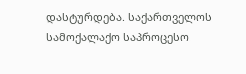დასტურდება. საქართველოს სამოქალაქო საპროცესო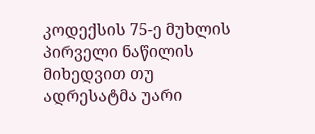კოდექსის 75-ე მუხლის პირველი ნაწილის მიხედვით თუ ადრესატმა უარი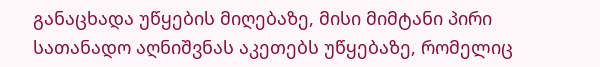განაცხადა უწყების მიღებაზე, მისი მიმტანი პირი სათანადო აღნიშვნას აკეთებს უწყებაზე, რომელიც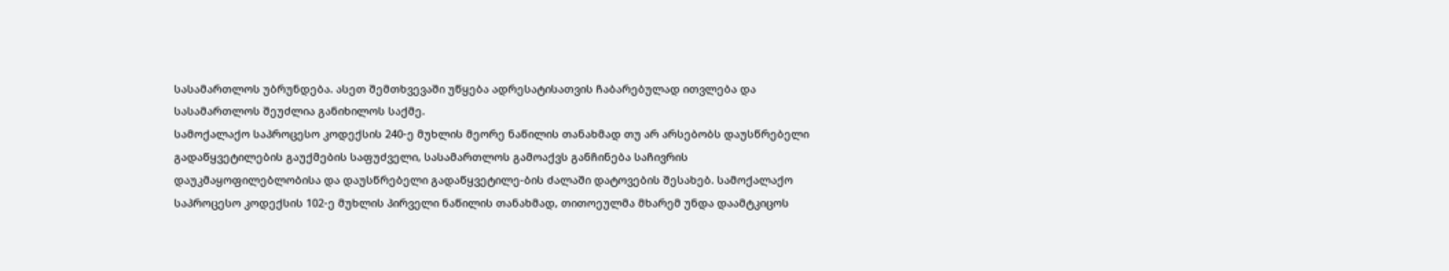სასამართლოს უბრუნდება. ასეთ შემთხვევაში უწყება ადრესატისათვის ჩაბარებულად ითვლება და სასამართლოს შეუძლია განიხილოს საქმე.
სამოქალაქო საპროცესო კოდექსის 240-ე მუხლის მეორე ნაწილის თანახმად თუ არ არსებობს დაუსწრებელი გადაწყვეტილების გაუქმების საფუძველი, სასამართლოს გამოაქვს განჩინება საჩივრის დაუკმაყოფილებლობისა და დაუსწრებელი გადაწყვეტილე-ბის ძალაში დატოვების შესახებ. სამოქალაქო საპროცესო კოდექსის 102-ე მუხლის პირველი ნაწილის თანახმად, თითოეულმა მხარემ უნდა დაამტკიცოს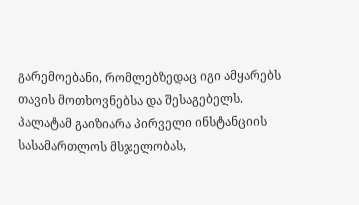გარემოებანი, რომლებზედაც იგი ამყარებს თავის მოთხოვნებსა და შესაგებელს. პალატამ გაიზიარა პირველი ინსტანციის სასამართლოს მსჯელობას,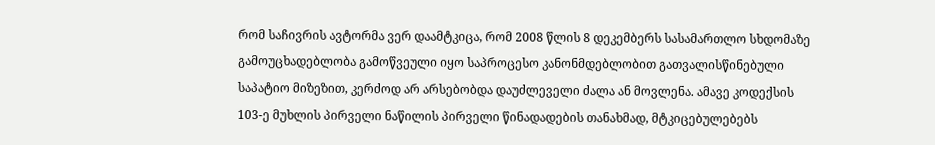რომ საჩივრის ავტორმა ვერ დაამტკიცა, რომ 2008 წლის 8 დეკემბერს სასამართლო სხდომაზე გამოუცხადებლობა გამოწვეული იყო საპროცესო კანონმდებლობით გათვალისწინებული საპატიო მიზეზით, კერძოდ არ არსებობდა დაუძლეველი ძალა ან მოვლენა. ამავე კოდექსის 103-ე მუხლის პირველი ნაწილის პირველი წინადადების თანახმად, მტკიცებულებებს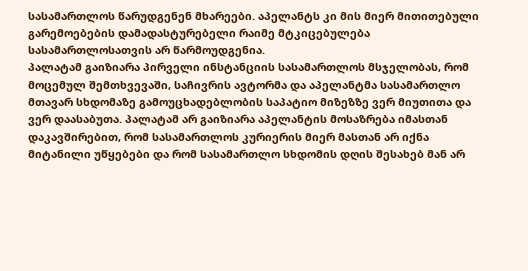სასამართლოს წარუდგენენ მხარეები. აპელანტს კი მის მიერ მითითებული გარემოებების დამადასტურებელი რაიმე მტკიცებულება სასამართლოსათვის არ წარმოუდგენია.
პალატამ გაიზიარა პირველი ინსტანციის სასამართლოს მსჯელობას, რომ მოცემულ შემთხვევაში, საჩივრის ავტორმა და აპელანტმა სასამართლო მთავარ სხდომაზე გამოუცხადებლობის საპატიო მიზეზზე ვერ მიუთითა და ვერ დაასაბუთა. პალატამ არ გაიზიარა აპელანტის მოსაზრება იმასთან დაკავშირებით, რომ სასამართლოს კურიერის მიერ მასთან არ იქნა მიტანილი უწყებები და რომ სასამართლო სხდომის დღის შესახებ მან არ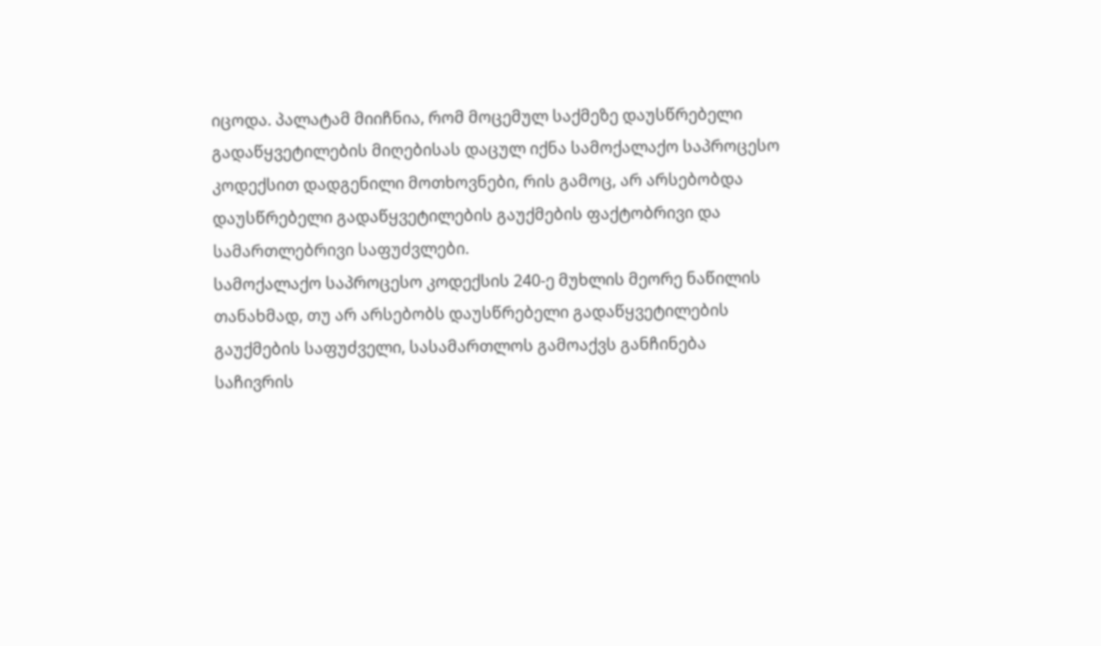იცოდა. პალატამ მიიჩნია, რომ მოცემულ საქმეზე დაუსწრებელი გადაწყვეტილების მიღებისას დაცულ იქნა სამოქალაქო საპროცესო კოდექსით დადგენილი მოთხოვნები, რის გამოც, არ არსებობდა დაუსწრებელი გადაწყვეტილების გაუქმების ფაქტობრივი და სამართლებრივი საფუძვლები.
სამოქალაქო საპროცესო კოდექსის 240-ე მუხლის მეორე ნაწილის თანახმად, თუ არ არსებობს დაუსწრებელი გადაწყვეტილების გაუქმების საფუძველი, სასამართლოს გამოაქვს განჩინება საჩივრის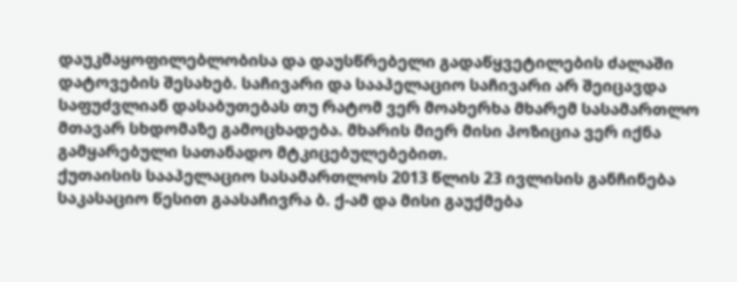დაუკმაყოფილებლობისა და დაუსწრებელი გადაწყვეტილების ძალაში დატოვების შესახებ. საჩივარი და სააპელაციო საჩივარი არ შეიცავდა საფუძვლიან დასაბუთებას თუ რატომ ვერ მოახერხა მხარემ სასამართლო მთავარ სხდომაზე გამოცხადება. მხარის მიერ მისი პოზიცია ვერ იქნა გამყარებული სათანადო მტკიცებულებებით.
ქუთაისის სააპელაციო სასამართლოს 2013 წლის 23 ივლისის განჩინება საკასაციო წესით გაასაჩივრა ბ. ქ-ამ და მისი გაუქმება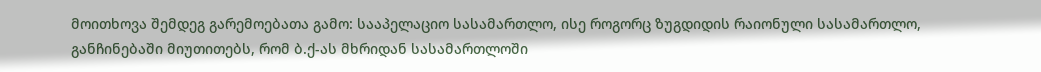მოითხოვა შემდეგ გარემოებათა გამო: სააპელაციო სასამართლო, ისე როგორც ზუგდიდის რაიონული სასამართლო, განჩინებაში მიუთითებს, რომ ბ.ქ-ას მხრიდან სასამართლოში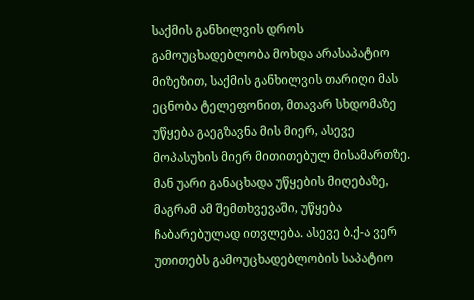საქმის განხილვის დროს გამოუცხადებლობა მოხდა არასაპატიო მიზეზით, საქმის განხილვის თარიღი მას ეცნობა ტელეფონით, მთავარ სხდომაზე უწყება გაეგზავნა მის მიერ, ასევე მოპასუხის მიერ მითითებულ მისამართზე. მან უარი განაცხადა უწყების მიღებაზე, მაგრამ ამ შემთხვევაში, უწყება ჩაბარებულად ითვლება. ასევე ბ.ქ-ა ვერ უთითებს გამოუცხადებლობის საპატიო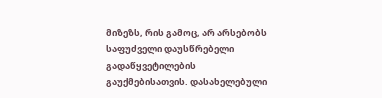მიზეზს, რის გამოც, არ არსებობს საფუძველი დაუსწრებელი გადაწყვეტილების გაუქმებისათვის. დასახელებული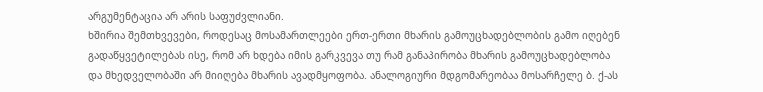არგუმენტაცია არ არის საფუძვლიანი.
ხშირია შემთხვევები, როდესაც მოსამართლეები ერთ-ერთი მხარის გამოუცხადებლობის გამო იღებენ გადაწყვეტილებას ისე, რომ არ ხდება იმის გარკვევა თუ რამ განაპირობა მხარის გამოუცხადებლობა და მხედველობაში არ მიიღება მხარის ავადმყოფობა. ანალოგიური მდგომარეობაა მოსარჩელე ბ. ქ-ას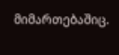მიმართებაშიც.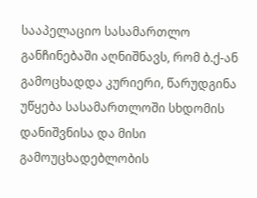სააპელაციო სასამართლო განჩინებაში აღნიშნავს, რომ ბ.ქ-ან გამოცხადდა კურიერი, წარუდგინა უწყება სასამართლოში სხდომის დანიშვნისა და მისი გამოუცხადებლობის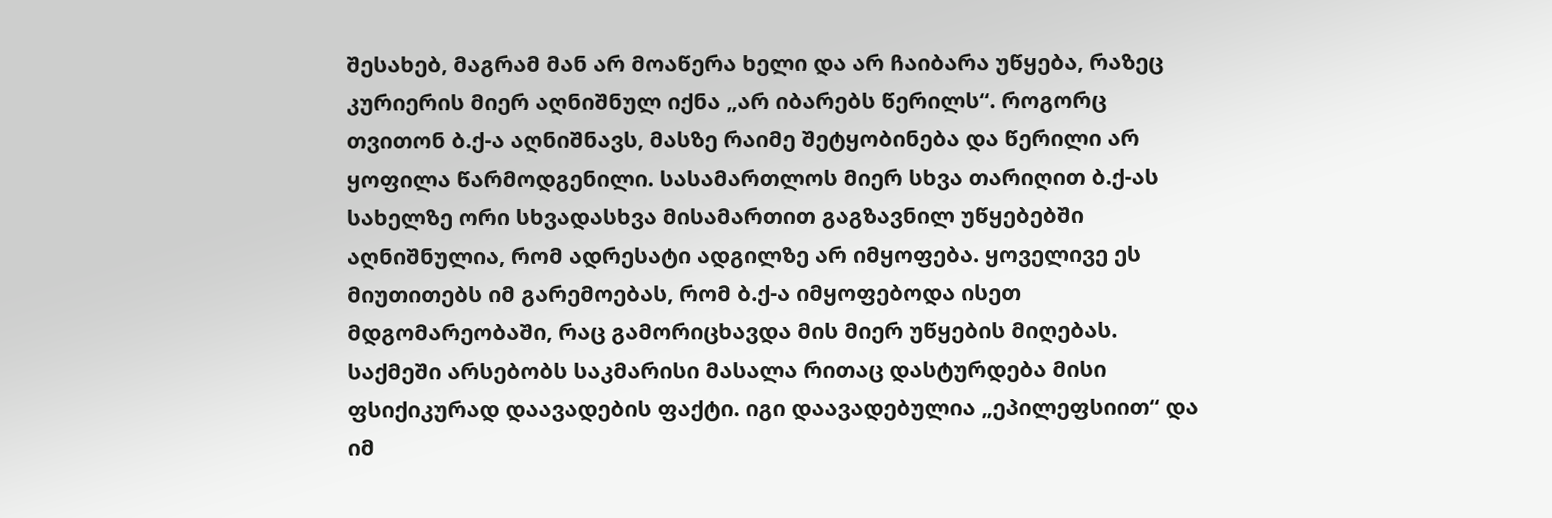შესახებ, მაგრამ მან არ მოაწერა ხელი და არ ჩაიბარა უწყება, რაზეც კურიერის მიერ აღნიშნულ იქნა „არ იბარებს წერილს“. როგორც თვითონ ბ.ქ-ა აღნიშნავს, მასზე რაიმე შეტყობინება და წერილი არ ყოფილა წარმოდგენილი. სასამართლოს მიერ სხვა თარიღით ბ.ქ-ას სახელზე ორი სხვადასხვა მისამართით გაგზავნილ უწყებებში აღნიშნულია, რომ ადრესატი ადგილზე არ იმყოფება. ყოველივე ეს მიუთითებს იმ გარემოებას, რომ ბ.ქ-ა იმყოფებოდა ისეთ მდგომარეობაში, რაც გამორიცხავდა მის მიერ უწყების მიღებას.
საქმეში არსებობს საკმარისი მასალა რითაც დასტურდება მისი ფსიქიკურად დაავადების ფაქტი. იგი დაავადებულია „ეპილეფსიით“ და იმ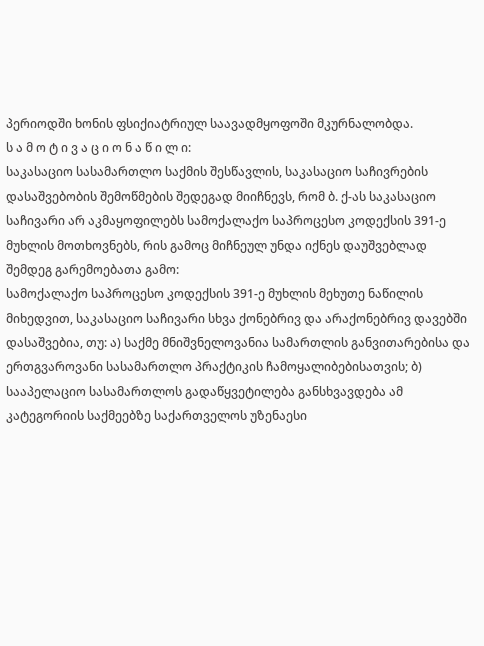პერიოდში ხონის ფსიქიატრიულ საავადმყოფოში მკურნალობდა.
ს ა მ ო ტ ი ვ ა ც ი ო ნ ა წ ი ლ ი:
საკასაციო სასამართლო საქმის შესწავლის, საკასაციო საჩივრების დასაშვებობის შემოწმების შედეგად მიიჩნევს, რომ ბ. ქ-ას საკასაციო საჩივარი არ აკმაყოფილებს სამოქალაქო საპროცესო კოდექსის 391-ე მუხლის მოთხოვნებს, რის გამოც მიჩნეულ უნდა იქნეს დაუშვებლად შემდეგ გარემოებათა გამო:
სამოქალაქო საპროცესო კოდექსის 391-ე მუხლის მეხუთე ნაწილის მიხედვით, საკასაციო საჩივარი სხვა ქონებრივ და არაქონებრივ დავებში დასაშვებია, თუ: ა) საქმე მნიშვნელოვანია სამართლის განვითარებისა და ერთგვაროვანი სასამართლო პრაქტიკის ჩამოყალიბებისათვის; ბ) სააპელაციო სასამართლოს გადაწყვეტილება განსხვავდება ამ კატეგორიის საქმეებზე საქართველოს უზენაესი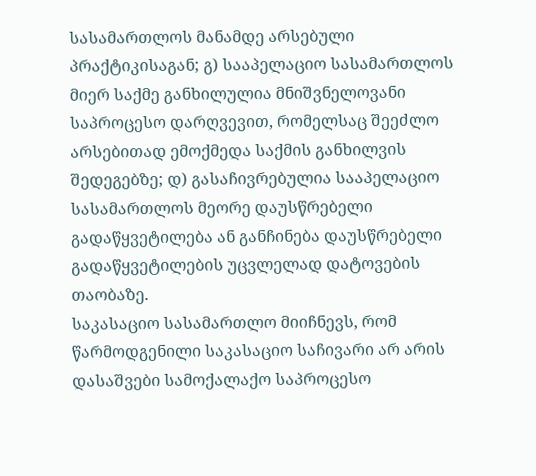სასამართლოს მანამდე არსებული პრაქტიკისაგან; გ) სააპელაციო სასამართლოს მიერ საქმე განხილულია მნიშვნელოვანი საპროცესო დარღვევით, რომელსაც შეეძლო არსებითად ემოქმედა საქმის განხილვის შედეგებზე; დ) გასაჩივრებულია სააპელაციო სასამართლოს მეორე დაუსწრებელი გადაწყვეტილება ან განჩინება დაუსწრებელი გადაწყვეტილების უცვლელად დატოვების თაობაზე.
საკასაციო სასამართლო მიიჩნევს, რომ წარმოდგენილი საკასაციო საჩივარი არ არის დასაშვები სამოქალაქო საპროცესო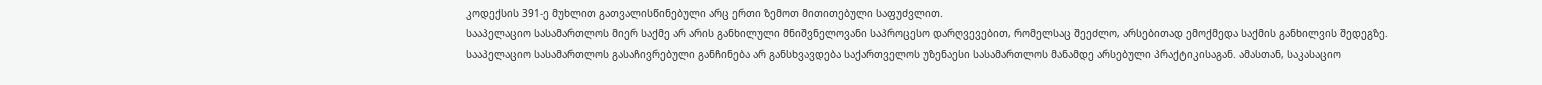კოდექსის 391-ე მუხლით გათვალისწინებული არც ერთი ზემოთ მითითებული საფუძვლით.
სააპელაციო სასამართლოს მიერ საქმე არ არის განხილული მნიშვნელოვანი საპროცესო დარღვევებით, რომელსაც შეეძლო, არსებითად ემოქმედა საქმის განხილვის შედეგზე.
სააპელაციო სასამართლოს გასაჩივრებული განჩინება არ განსხვავდება საქართველოს უზენაესი სასამართლოს მანამდე არსებული პრაქტიკისაგან. ამასთან, საკასაციო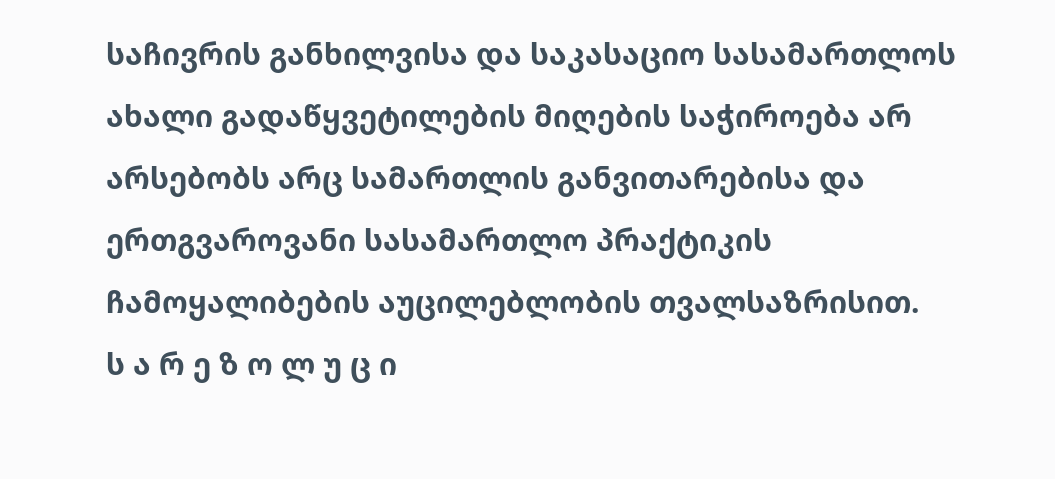საჩივრის განხილვისა და საკასაციო სასამართლოს ახალი გადაწყვეტილების მიღების საჭიროება არ არსებობს არც სამართლის განვითარებისა და ერთგვაროვანი სასამართლო პრაქტიკის ჩამოყალიბების აუცილებლობის თვალსაზრისით.
ს ა რ ე ზ ო ლ უ ც ი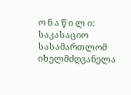ო ნ ა წ ი ლ ი:
საკასაციო სასამართლომ იხელმძღვანელა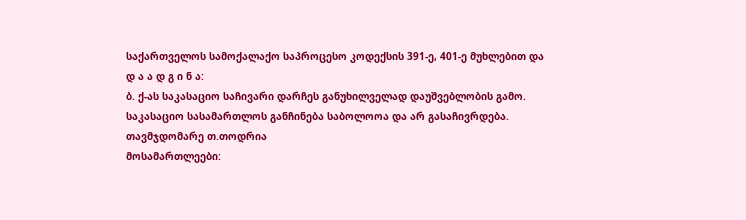საქართველოს სამოქალაქო საპროცესო კოდექსის 391-ე, 401-ე მუხლებით და
დ ა ა დ გ ი ნ ა:
ბ. ქ-ას საკასაციო საჩივარი დარჩეს განუხილველად დაუშვებლობის გამო.
საკასაციო სასამართლოს განჩინება საბოლოოა და არ გასაჩივრდება.
თავმჯდომარე თ.თოდრია
მოსამართლეები: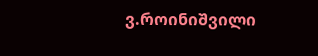ვ.როინიშვილი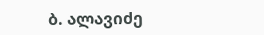ბ. ალავიძე